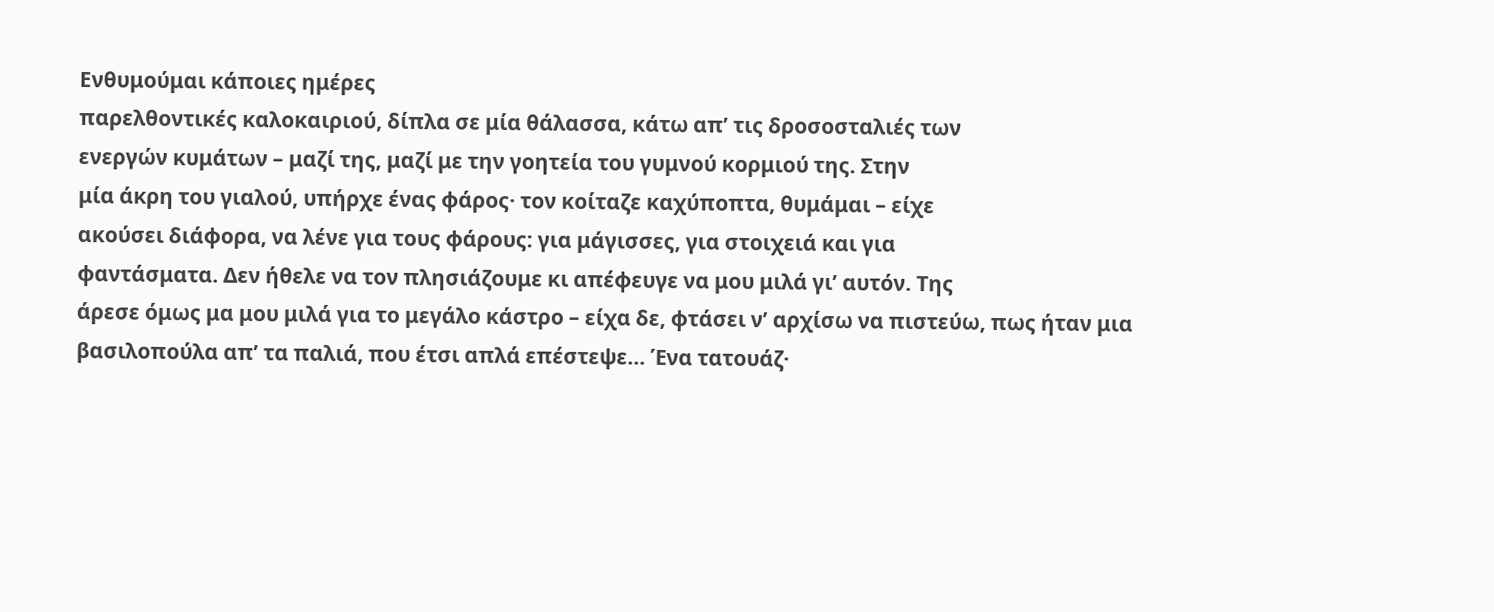Ενθυμούμαι κάποιες ημέρες
παρελθοντικές καλοκαιριού, δίπλα σε μία θάλασσα, κάτω απ’ τις δροσοσταλιές των
ενεργών κυμάτων – μαζί της, μαζί με την γοητεία του γυμνού κορμιού της. Στην
μία άκρη του γιαλού, υπήρχε ένας φάρος· τον κοίταζε καχύποπτα, θυμάμαι – είχε
ακούσει διάφορα, να λένε για τους φάρους: για μάγισσες, για στοιχειά και για
φαντάσματα. Δεν ήθελε να τον πλησιάζουμε κι απέφευγε να μου μιλά γι’ αυτόν. Της
άρεσε όμως μα μου μιλά για το μεγάλο κάστρο – είχα δε, φτάσει ν’ αρχίσω να πιστεύω, πως ήταν μια
βασιλοπούλα απ’ τα παλιά, που έτσι απλά επέστεψε… Ένα τατουάζ·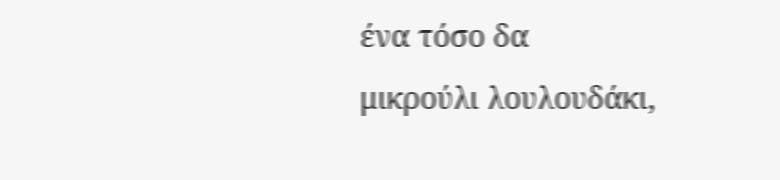ένα τόσο δα
μικρούλι λουλουδάκι,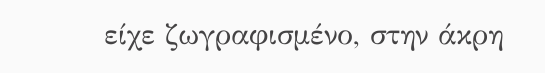είχε ζωγραφισμένο, στην άκρη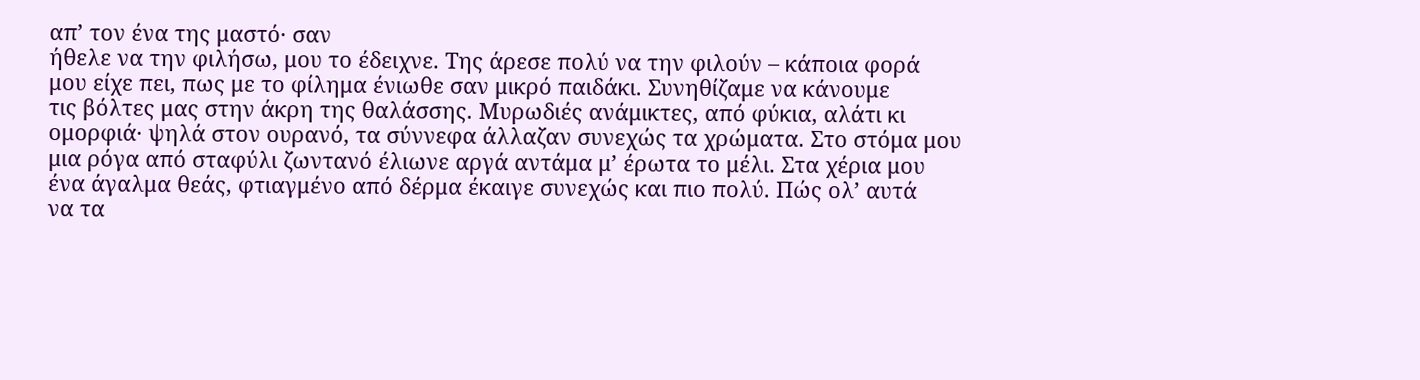απ’ τον ένα της μαστό· σαν
ήθελε να την φιλήσω, μου το έδειχνε. Της άρεσε πολύ να την φιλούν – κάποια φορά
μου είχε πει, πως με το φίλημα ένιωθε σαν μικρό παιδάκι. Συνηθίζαμε να κάνουμε
τις βόλτες μας στην άκρη της θαλάσσης. Μυρωδιές ανάμικτες, από φύκια, αλάτι κι
ομορφιά· ψηλά στον ουρανό, τα σύννεφα άλλαζαν συνεχώς τα χρώματα. Στο στόμα μου
μια ρόγα από σταφύλι ζωντανό έλιωνε αργά αντάμα μ’ έρωτα το μέλι. Στα χέρια μου
ένα άγαλμα θεάς, φτιαγμένο από δέρμα έκαιγε συνεχώς και πιο πολύ. Πώς ολ’ αυτά
να τα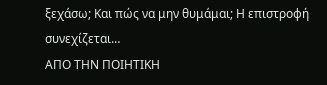ξεχάσω; Και πώς να μην θυμάμαι; Η επιστροφή συνεχίζεται…
ΑΠΟ ΤΗΝ ΠΟΙΗΤΙΚΗ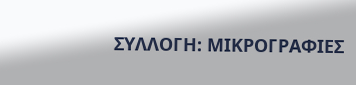ΣΥΛΛΟΓΗ: ΜΙΚΡΟΓΡΑΦΙΕΣ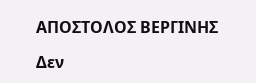ΑΠΟΣΤΟΛΟΣ ΒΕΡΓΙΝΗΣ

Δεν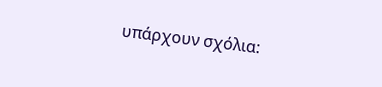υπάρχουν σχόλια: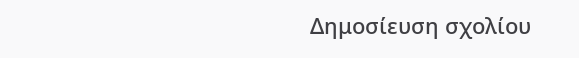Δημοσίευση σχολίου